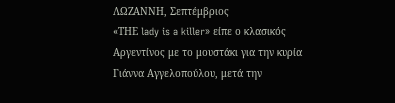ΛΩΖΑΝΝΗ, Σεπτέμβριος
«ΤΗΕ lady is a killer» είπε ο κλασικός Αργεντίνος με το μουστάκι για την κυρία Γιάννα Αγγελοπούλου, μετά την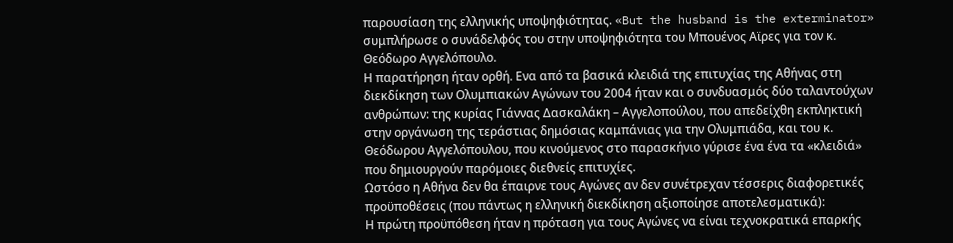παρουσίαση της ελληνικής υποψηφιότητας. «But the husband is the exterminator» συμπλήρωσε ο συνάδελφός του στην υποψηφιότητα του Μπουένος Αϊρες για τον κ. Θεόδωρο Αγγελόπουλο.
Η παρατήρηση ήταν ορθή. Ενα από τα βασικά κλειδιά της επιτυχίας της Αθήνας στη διεκδίκηση των Ολυμπιακών Αγώνων του 2004 ήταν και ο συνδυασμός δύο ταλαντούχων ανθρώπων: της κυρίας Γιάννας Δασκαλάκη – Αγγελοπούλου, που απεδείχθη εκπληκτική στην οργάνωση της τεράστιας δημόσιας καμπάνιας για την Ολυμπιάδα, και του κ. Θεόδωρου Αγγελόπουλου, που κινούμενος στο παρασκήνιο γύρισε ένα ένα τα «κλειδιά» που δημιουργούν παρόμοιες διεθνείς επιτυχίες.
Ωστόσο η Αθήνα δεν θα έπαιρνε τους Αγώνες αν δεν συνέτρεχαν τέσσερις διαφορετικές προϋποθέσεις (που πάντως η ελληνική διεκδίκηση αξιοποίησε αποτελεσματικά):
Η πρώτη προϋπόθεση ήταν η πρόταση για τους Αγώνες να είναι τεχνοκρατικά επαρκής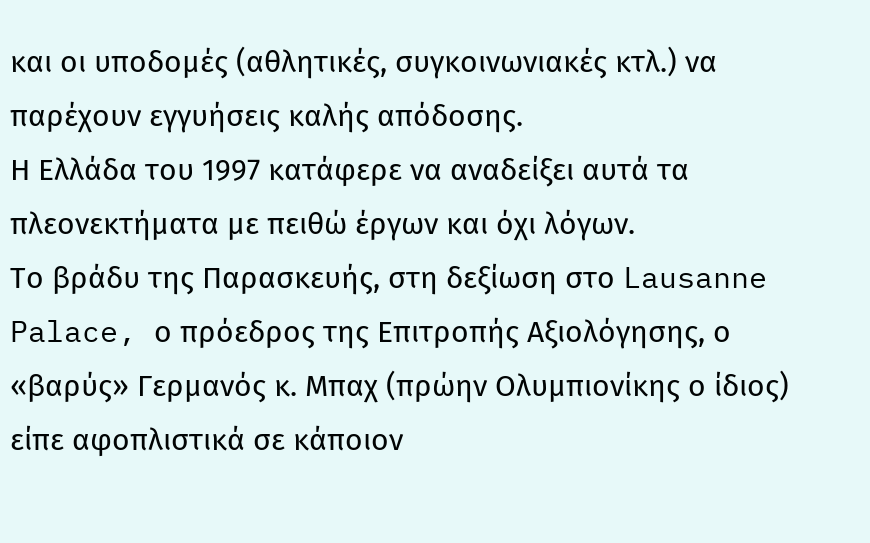και οι υποδομές (αθλητικές, συγκοινωνιακές κτλ.) να παρέχουν εγγυήσεις καλής απόδοσης.
Η Ελλάδα του 1997 κατάφερε να αναδείξει αυτά τα πλεονεκτήματα με πειθώ έργων και όχι λόγων.
Το βράδυ της Παρασκευής, στη δεξίωση στο Lausanne Palace, ο πρόεδρος της Επιτροπής Αξιολόγησης, ο «βαρύς» Γερμανός κ. Μπαχ (πρώην Ολυμπιονίκης ο ίδιος) είπε αφοπλιστικά σε κάποιον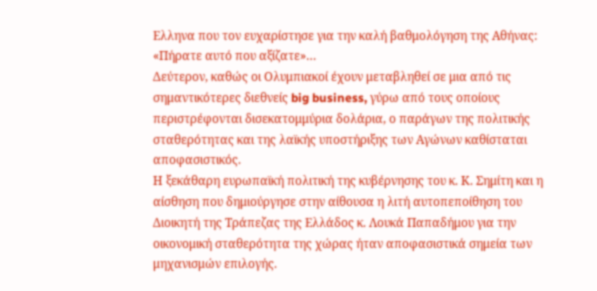Ελληνα που τον ευχαρίστησε για την καλή βαθμολόγηση της Αθήνας: «Πήρατε αυτό που αξίζατε»…
Δεύτερον, καθώς οι Ολυμπιακοί έχουν μεταβληθεί σε μια από τις σημαντικότερες διεθνείς big business, γύρω από τους οποίους περιστρέφονται δισεκατομμύρια δολάρια, ο παράγων της πολιτικής σταθερότητας και της λαϊκής υποστήριξης των Αγώνων καθίσταται αποφασιστικός.
Η ξεκάθαρη ευρωπαϊκή πολιτική της κυβέρνησης του κ. Κ. Σημίτη και η αίσθηση που δημιούργησε στην αίθουσα η λιτή αυτοπεποίθηση του Διοικητή της Τράπεζας της Ελλάδος κ. Λουκά Παπαδήμου για την οικονομική σταθερότητα της χώρας ήταν αποφασιστικά σημεία των μηχανισμών επιλογής.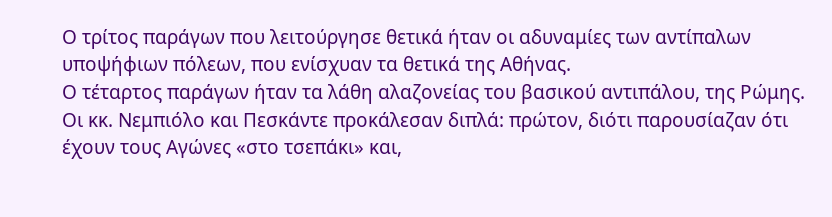Ο τρίτος παράγων που λειτούργησε θετικά ήταν οι αδυναμίες των αντίπαλων υποψήφιων πόλεων, που ενίσχυαν τα θετικά της Αθήνας.
Ο τέταρτος παράγων ήταν τα λάθη αλαζονείας του βασικού αντιπάλου, της Ρώμης. Οι κκ. Νεμπιόλο και Πεσκάντε προκάλεσαν διπλά: πρώτον, διότι παρουσίαζαν ότι έχουν τους Αγώνες «στο τσεπάκι» και,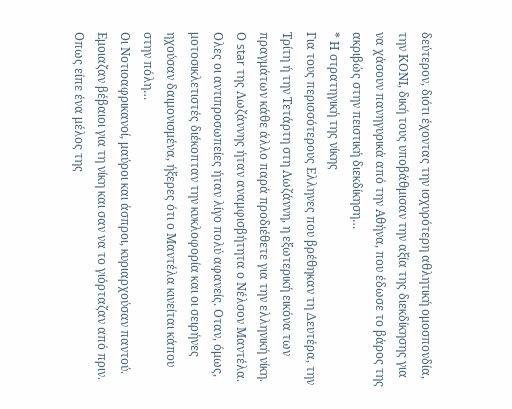δεύτερον, διότι έχοντας την ισχυρότερη αθλητική ομοσπονδία, την ΚΟΝΙ, δική τους υποβάθμισαν την αξία της διεκδίκησης για να χάσουν πανηγυρικά από την Αθήνα, που έδωσε το βάρος της ακριβώς στην πειστική διεκδίκηση…
* Η στρατηγική της νίκης
Για τους περισσότερους Ελληνες που βρέθηκαν τη Δευτέρα, την Τρίτη ή την Τετάρτη στη Λωζάννη, η εξωτερική εικόνα των πραγμάτων κάθε άλλο παρά προδιέθετε για την ελληνική νίκη. Ο star της Λωζάννης ήταν αναμφισβήτητα ο Νέλσον Μαντέλα. Ολες οι αντιπροσωπείες ήταν λίγο πολύ αφανείς. Οταν, όμως, μοτοσικλετιστές διέκοπταν την κυκλοφορία και οι σειρήνες ηχούσαν δαιμονισμένα, ήξερες ότι ο Μαντέλα κινείται κάπου στην πόλη…
Οι Νοτιοαφρικανοί, μαύροι και άσπροι, κυριαρχούσαν παντού. Εμοιαζαν βέβαιοι για τη νίκη και σαν να το γιόρταζαν από πριν. Οπως είπε ένα μέλος της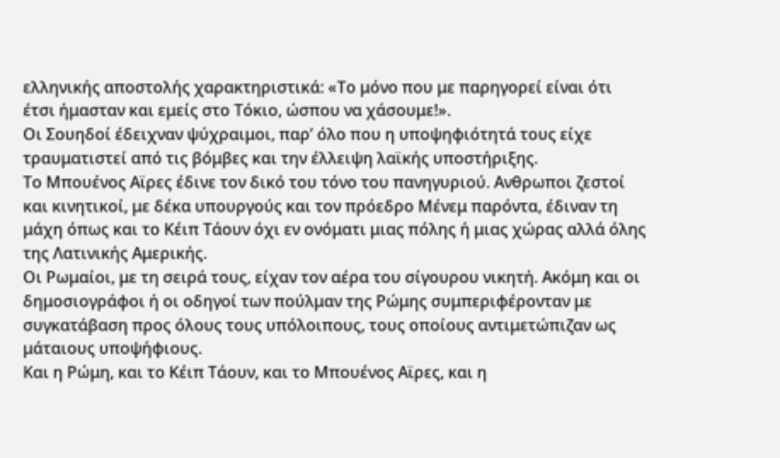ελληνικής αποστολής χαρακτηριστικά: «Το μόνο που με παρηγορεί είναι ότι έτσι ήμασταν και εμείς στο Τόκιο, ώσπου να χάσουμε!».
Οι Σουηδοί έδειχναν ψύχραιμοι, παρ’ όλο που η υποψηφιότητά τους είχε τραυματιστεί από τις βόμβες και την έλλειψη λαϊκής υποστήριξης.
Το Μπουένος Αϊρες έδινε τον δικό του τόνο του πανηγυριού. Ανθρωποι ζεστοί και κινητικοί, με δέκα υπουργούς και τον πρόεδρο Μένεμ παρόντα, έδιναν τη μάχη όπως και το Κέιπ Τάουν όχι εν ονόματι μιας πόλης ή μιας χώρας αλλά όλης της Λατινικής Αμερικής.
Οι Ρωμαίοι, με τη σειρά τους, είχαν τον αέρα του σίγουρου νικητή. Ακόμη και οι δημοσιογράφοι ή οι οδηγοί των πούλμαν της Ρώμης συμπεριφέρονταν με συγκατάβαση προς όλους τους υπόλοιπους, τους οποίους αντιμετώπιζαν ως μάταιους υποψήφιους.
Και η Ρώμη, και το Κέιπ Τάουν, και το Μπουένος Αϊρες, και η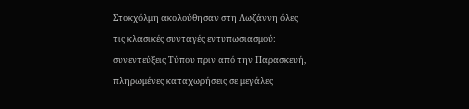Στοκχόλμη ακολούθησαν στη Λωζάννη όλες τις κλασικές συνταγές εντυπωσιασμού: συνεντεύξεις Τύπου πριν από την Παρασκευή, πληρωμένες καταχωρήσεις σε μεγάλες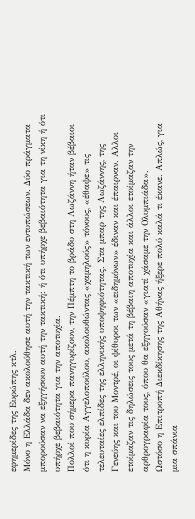εφημερίδες της Ευρώπης κτλ.
Μόνο η Ελλάδα δεν ακολούθησε αυτή την τακτική των εντυπώσεων. Δύο πράγματα μπορούσαν να εξηγήσουν αυτή την τακτική: ή ότι υπήρχε βεβαιότητα για τη νίκη ή ότι υπήρχε βεβαιότητα για την αποτυχία.
Πολλοί που σήμερα πανηγυρίζουν, την Πέμπτη το βράδυ στη Λωζάννη ήταν βέβαιοι ότι η κυρία Αγγελοπούλου, ακολουθώντας «χαμηλούς» τόνους, «έθαψε» τις τελευταίες ελπίδες της ελληνικής υποψηφιότητας. Στα μπαρ της Λωζάννης, της Γενεύης και του Μοντρέ, οι ψίθυροι των «ειδημόνων» έδιναν και έπαιρναν. Αλλοι ετοίμαζαν τις δηλώσεις τους μετά τη βέβαιη αποτυχία και άλλοι ετοίμαζαν την αρθρογραφία τους, όπου θα εξηγούσαν «γιατί χάσαμε την Ολυμπιάδα».
Ωστόσο η Επιτροπή Διεκδίκησης της Αθήνας ήξερε πολύ καλά τι έκανε. Απλώς, για μια σπάνια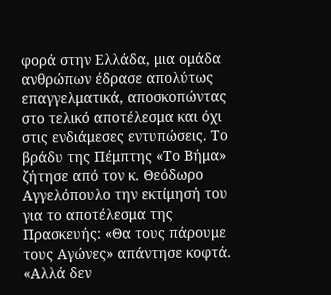φορά στην Ελλάδα, μια ομάδα ανθρώπων έδρασε απολύτως επαγγελματικά, αποσκοπώντας στο τελικό αποτέλεσμα και όχι στις ενδιάμεσες εντυπώσεις. Το βράδυ της Πέμπτης «Το Βήμα» ζήτησε από τον κ. Θεόδωρο Αγγελόπουλο την εκτίμησή του για το αποτέλεσμα της Πρασκευής: «Θα τους πάρουμε τους Αγώνες» απάντησε κοφτά. «Αλλά δεν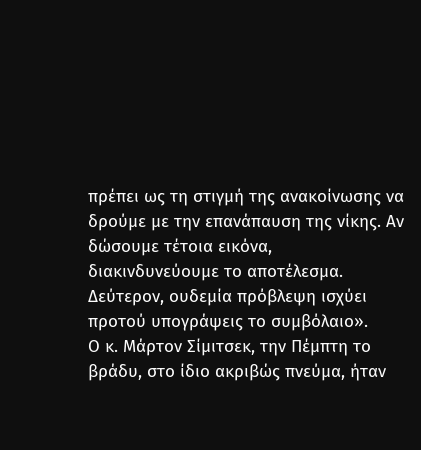πρέπει ως τη στιγμή της ανακοίνωσης να δρούμε με την επανάπαυση της νίκης. Αν δώσουμε τέτοια εικόνα, διακινδυνεύουμε το αποτέλεσμα. Δεύτερον, ουδεμία πρόβλεψη ισχύει προτού υπογράψεις το συμβόλαιο».
Ο κ. Μάρτον Σίμιτσεκ, την Πέμπτη το βράδυ, στο ίδιο ακριβώς πνεύμα, ήταν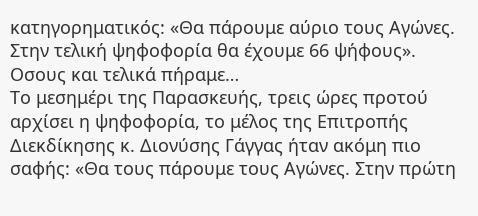κατηγορηματικός: «Θα πάρουμε αύριο τους Αγώνες. Στην τελική ψηφοφορία θα έχουμε 66 ψήφους». Οσους και τελικά πήραμε…
Το μεσημέρι της Παρασκευής, τρεις ώρες προτού αρχίσει η ψηφοφορία, το μέλος της Επιτροπής Διεκδίκησης κ. Διονύσης Γάγγας ήταν ακόμη πιο σαφής: «Θα τους πάρουμε τους Αγώνες. Στην πρώτη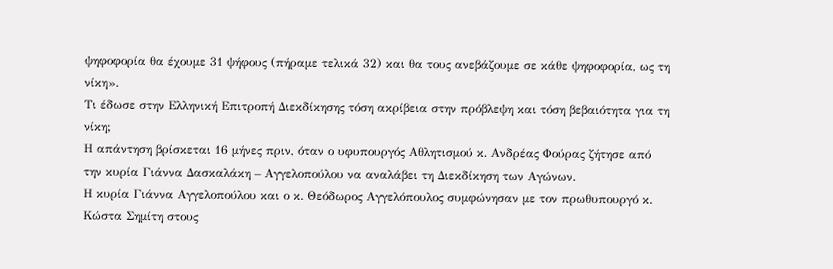ψηφοφορία θα έχουμε 31 ψήφους (πήραμε τελικά 32) και θα τους ανεβάζουμε σε κάθε ψηφοφορία, ως τη νίκη».
Τι έδωσε στην Ελληνική Επιτροπή Διεκδίκησης τόση ακρίβεια στην πρόβλεψη και τόση βεβαιότητα για τη νίκη;
Η απάντηση βρίσκεται 16 μήνες πριν, όταν ο υφυπουργός Αθλητισμού κ. Ανδρέας Φούρας ζήτησε από την κυρία Γιάννα Δασκαλάκη – Αγγελοπούλου να αναλάβει τη Διεκδίκηση των Αγώνων.
Η κυρία Γιάννα Αγγελοπούλου και ο κ. Θεόδωρος Αγγελόπουλος συμφώνησαν με τον πρωθυπουργό κ. Κώστα Σημίτη στους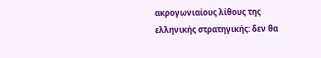ακρογωνιαίους λίθους της ελληνικής στρατηγικής: δεν θα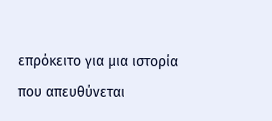επρόκειτο για μια ιστορία που απευθύνεται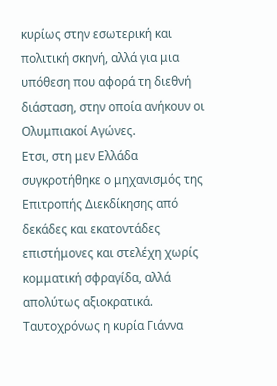κυρίως στην εσωτερική και πολιτική σκηνή, αλλά για μια υπόθεση που αφορά τη διεθνή διάσταση, στην οποία ανήκουν οι Ολυμπιακοί Αγώνες.
Ετσι, στη μεν Ελλάδα συγκροτήθηκε ο μηχανισμός της Επιτροπής Διεκδίκησης από δεκάδες και εκατοντάδες επιστήμονες και στελέχη χωρίς κομματική σφραγίδα, αλλά απολύτως αξιοκρατικά. Ταυτοχρόνως η κυρία Γιάννα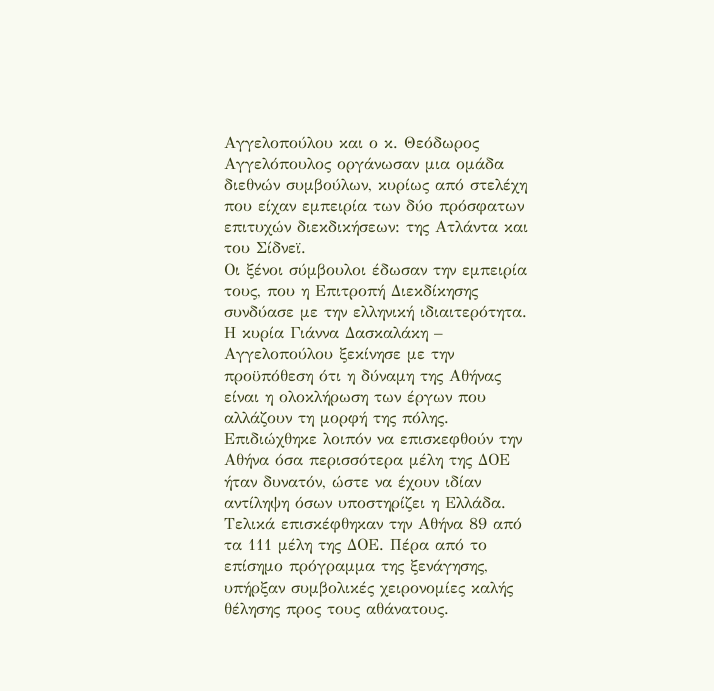Αγγελοπούλου και ο κ. Θεόδωρος Αγγελόπουλος οργάνωσαν μια ομάδα διεθνών συμβούλων, κυρίως από στελέχη που είχαν εμπειρία των δύο πρόσφατων επιτυχών διεκδικήσεων: της Ατλάντα και του Σίδνεϊ.
Οι ξένοι σύμβουλοι έδωσαν την εμπειρία τους, που η Επιτροπή Διεκδίκησης συνδύασε με την ελληνική ιδιαιτερότητα.
Η κυρία Γιάννα Δασκαλάκη – Αγγελοπούλου ξεκίνησε με την προϋπόθεση ότι η δύναμη της Αθήνας είναι η ολοκλήρωση των έργων που αλλάζουν τη μορφή της πόλης. Επιδιώχθηκε λοιπόν να επισκεφθούν την Αθήνα όσα περισσότερα μέλη της ΔΟΕ ήταν δυνατόν, ώστε να έχουν ιδίαν αντίληψη όσων υποστηρίζει η Ελλάδα.
Τελικά επισκέφθηκαν την Αθήνα 89 από τα 111 μέλη της ΔΟΕ. Πέρα από το επίσημο πρόγραμμα της ξενάγησης, υπήρξαν συμβολικές χειρονομίες καλής θέλησης προς τους αθάνατους.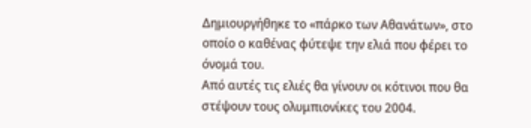Δημιουργήθηκε το «πάρκο των Αθανάτων», στο οποίο ο καθένας φύτεψε την ελιά που φέρει το όνομά του.
Από αυτές τις ελιές θα γίνουν οι κότινοι που θα στέψουν τους ολυμπιονίκες του 2004.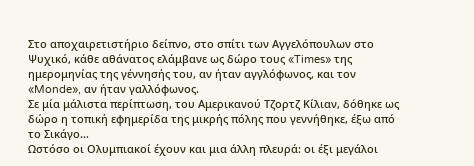Στο αποχαιρετιστήριο δείπνο, στο σπίτι των Αγγελόπουλων στο Ψυχικό, κάθε αθάνατος ελάμβανε ως δώρο τους «Times» της ημερομηνίας της γέννησής του, αν ήταν αγγλόφωνος, και τον «Monde», αν ήταν γαλλόφωνος.
Σε μία μάλιστα περίπτωση, του Αμερικανού Τζορτζ Κίλιαν, δόθηκε ως δώρο η τοπική εφημερίδα της μικρής πόλης που γεννήθηκε, έξω από το Σικάγο…
Ωστόσο οι Ολυμπιακοί έχουν και μια άλλη πλευρά: οι έξι μεγάλοι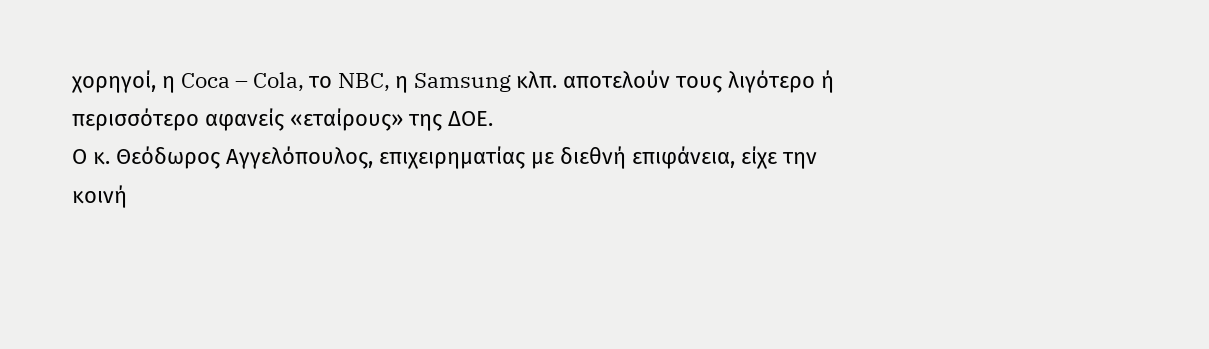χορηγοί, η Coca – Cola, το NBC, η Samsung κλπ. αποτελούν τους λιγότερο ή περισσότερο αφανείς «εταίρους» της ΔΟΕ.
Ο κ. Θεόδωρος Αγγελόπουλος, επιχειρηματίας με διεθνή επιφάνεια, είχε την κοινή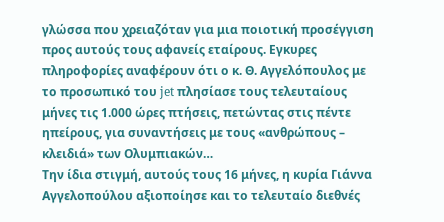γλώσσα που χρειαζόταν για μια ποιοτική προσέγγιση προς αυτούς τους αφανείς εταίρους. Εγκυρες πληροφορίες αναφέρουν ότι ο κ. Θ. Αγγελόπουλος με το προσωπικό του jet πλησίασε τους τελευταίους μήνες τις 1.000 ώρες πτήσεις, πετώντας στις πέντε ηπείρους, για συναντήσεις με τους «ανθρώπους – κλειδιά» των Ολυμπιακών…
Την ίδια στιγμή, αυτούς τους 16 μήνες, η κυρία Γιάννα Αγγελοπούλου αξιοποίησε και το τελευταίο διεθνές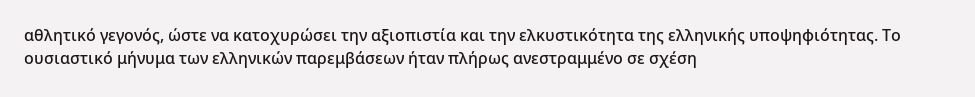αθλητικό γεγονός, ώστε να κατοχυρώσει την αξιοπιστία και την ελκυστικότητα της ελληνικής υποψηφιότητας. Το ουσιαστικό μήνυμα των ελληνικών παρεμβάσεων ήταν πλήρως ανεστραμμένο σε σχέση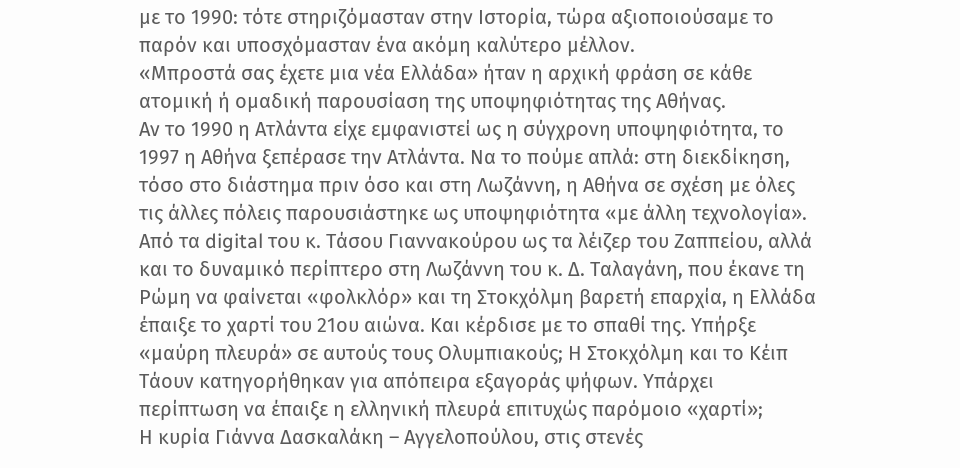με το 1990: τότε στηριζόμασταν στην Ιστορία, τώρα αξιοποιούσαμε το παρόν και υποσχόμασταν ένα ακόμη καλύτερο μέλλον.
«Μπροστά σας έχετε μια νέα Ελλάδα» ήταν η αρχική φράση σε κάθε ατομική ή ομαδική παρουσίαση της υποψηφιότητας της Αθήνας.
Αν το 1990 η Ατλάντα είχε εμφανιστεί ως η σύγχρονη υποψηφιότητα, το 1997 η Αθήνα ξεπέρασε την Ατλάντα. Να το πούμε απλά: στη διεκδίκηση, τόσο στο διάστημα πριν όσο και στη Λωζάννη, η Αθήνα σε σχέση με όλες τις άλλες πόλεις παρουσιάστηκε ως υποψηφιότητα «με άλλη τεχνολογία». Από τα digital του κ. Τάσου Γιαννακούρου ως τα λέιζερ του Ζαππείου, αλλά και το δυναμικό περίπτερο στη Λωζάννη του κ. Δ. Ταλαγάνη, που έκανε τη Ρώμη να φαίνεται «φολκλόρ» και τη Στοκχόλμη βαρετή επαρχία, η Ελλάδα έπαιξε το χαρτί του 21ου αιώνα. Και κέρδισε με το σπαθί της. Υπήρξε «μαύρη πλευρά» σε αυτούς τους Ολυμπιακούς; Η Στοκχόλμη και το Κέιπ Τάουν κατηγορήθηκαν για απόπειρα εξαγοράς ψήφων. Υπάρχει περίπτωση να έπαιξε η ελληνική πλευρά επιτυχώς παρόμοιο «χαρτί»;
Η κυρία Γιάννα Δασκαλάκη – Αγγελοπούλου, στις στενές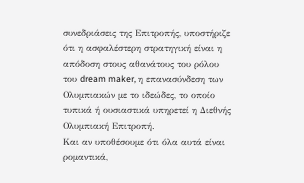συνεδριάσεις της Επιτροπής, υποστήριζε ότι η ασφαλέστερη στρατηγική είναι η απόδοση στους αθανάτους του ρόλου του dream maker, η επανασύνδεση των Ολυμπιακών με το ιδεώδες, το οποίο τυπικά ή ουσιαστικά υπηρετεί η Διεθνής Ολυμπιακή Επιτροπή.
Και αν υποθέσουμε ότι όλα αυτά είναι ρομαντικά,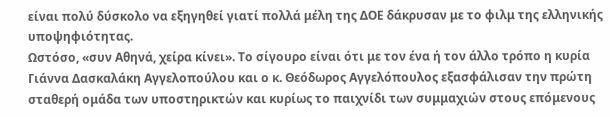είναι πολύ δύσκολο να εξηγηθεί γιατί πολλά μέλη της ΔΟΕ δάκρυσαν με το φιλμ της ελληνικής υποψηφιότητας.
Ωστόσο, «συν Αθηνά, χείρα κίνει». Το σίγουρο είναι ότι με τον ένα ή τον άλλο τρόπο η κυρία Γιάννα Δασκαλάκη Αγγελοπούλου και ο κ. Θεόδωρος Αγγελόπουλος εξασφάλισαν την πρώτη σταθερή ομάδα των υποστηρικτών και κυρίως το παιχνίδι των συμμαχιών στους επόμενους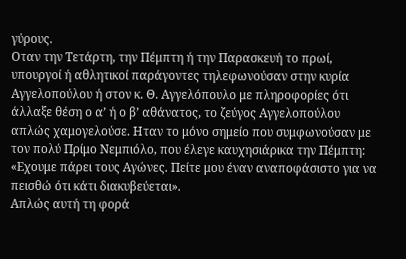γύρους.
Οταν την Τετάρτη, την Πέμπτη ή την Παρασκευή το πρωί, υπουργοί ή αθλητικοί παράγοντες τηλεφωνούσαν στην κυρία Αγγελοπούλου ή στον κ. Θ. Αγγελόπουλο με πληροφορίες ότι άλλαξε θέση ο α’ ή ο β’ αθάνατος, το ζεύγος Αγγελοπούλου απλώς χαμογελούσε. Ηταν το μόνο σημείο που συμφωνούσαν με τον πολύ Πρίμο Νεμπιόλο, που έλεγε καυχησιάρικα την Πέμπτη: «Εχουμε πάρει τους Αγώνες. Πείτε μου έναν αναποφάσιστο για να πεισθώ ότι κάτι διακυβεύεται».
Απλώς αυτή τη φορά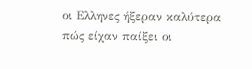οι Ελληνες ήξεραν καλύτερα πώς είχαν παίξει οι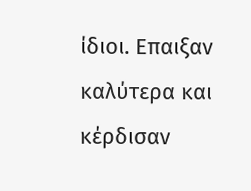ίδιοι. Επαιξαν καλύτερα και κέρδισαν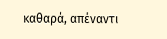καθαρά, απέναντι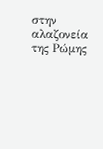στην αλαζονεία της Ρώμης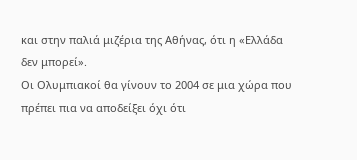και στην παλιά μιζέρια της Αθήνας, ότι η «Ελλάδα δεν μπορεί».
Οι Ολυμπιακοί θα γίνουν το 2004 σε μια χώρα που πρέπει πια να αποδείξει όχι ότι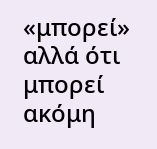«μπορεί» αλλά ότι μπορεί ακόμη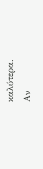καλύτερα.
Αν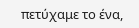πετύχαμε το ένα,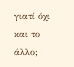γιατί όχι και το άλλο;